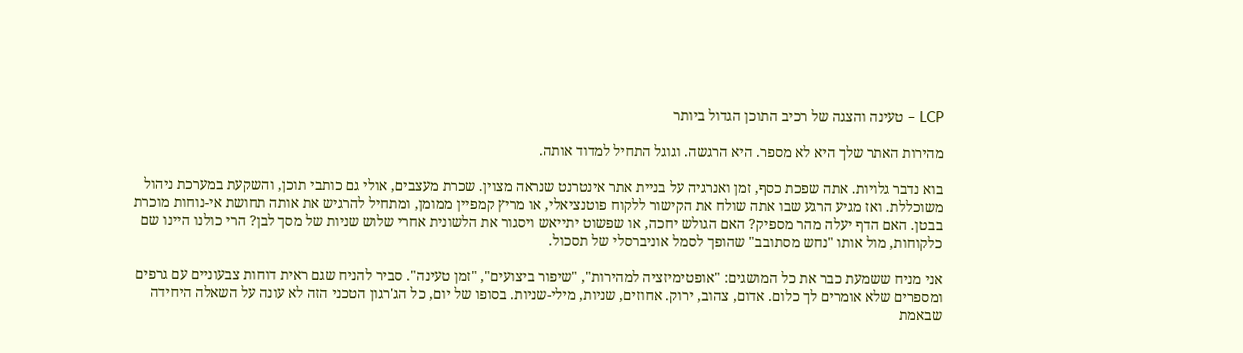LCP – טעינה והצגה של רכיב התוכן הגדול ביותר

מהירות האתר שלך היא לא מספר. היא הרגשה. וגוגל התחיל למדוד אותה.

בוא נדבר גלויות. אתה שפכת כסף, זמן ואנרגיה על בניית אתר אינטרנט שנראה מצוין. שכרת מעצבים, אולי גם כותבי תוכן, והשקעת במערכת ניהול משוכללת. ואז מגיע הרגע שבו אתה שולח את הקישור ללקוח פוטנציאלי, או מריץ קמפיין ממומן, ומתחיל להרגיש את אותה תחושת אי-נוחות מוכרת בבטן. האם הדף יעלה מהר מספיק? האם הגולש יחכה, או שפשוט יתייאש ויסגור את הלשונית אחרי שלוש שניות של מסך לבן? הרי כולנו היינו שם כלקוחות, מול אותו "נחש מסתובב" שהופך לסמל אוניברסלי של תסכול.

אני מניח ששמעת כבר את כל המושגים: "אופטימיזציה למהירות", "שיפור ביצועים", "זמן טעינה". סביר להניח שגם ראית דוחות צבעוניים עם גרפים ומספרים שלא אומרים לך כלום. אדום, צהוב, ירוק. אחוזים, שניות, מילי-שניות. בסופו של יום, כל הג'רגון הטכני הזה לא עונה על השאלה היחידה שבאמת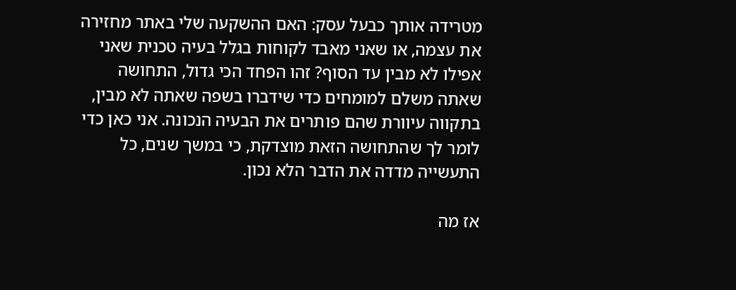מטרידה אותך כבעל עסק: האם ההשקעה שלי באתר מחזירה את עצמה, או שאני מאבד לקוחות בגלל בעיה טכנית שאני אפילו לא מבין עד הסוף? זהו הפחד הכי גדול, התחושה שאתה משלם למומחים כדי שידברו בשפה שאתה לא מבין, בתקווה עיוורת שהם פותרים את הבעיה הנכונה. אני כאן כדי לומר לך שהתחושה הזאת מוצדקת, כי במשך שנים, כל התעשייה מדדה את הדבר הלא נכון.

אז מה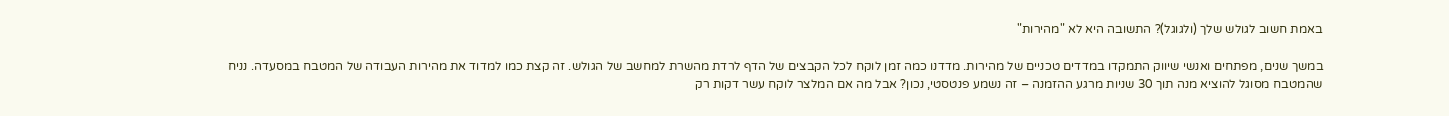באמת חשוב לגולש שלך (ולגוגל)? התשובה היא לא "מהירות"

במשך שנים, מפתחים ואנשי שיווק התמקדו במדדים טכניים של מהירות. מדדנו כמה זמן לוקח לכל הקבצים של הדף לרדת מהשרת למחשב של הגולש. זה קצת כמו למדוד את מהירות העבודה של המטבח במסעדה. נניח שהמטבח מסוגל להוציא מנה תוך 30 שניות מרגע ההזמנה – זה נשמע פנטסטי, נכון? אבל מה אם המלצר לוקח עשר דקות רק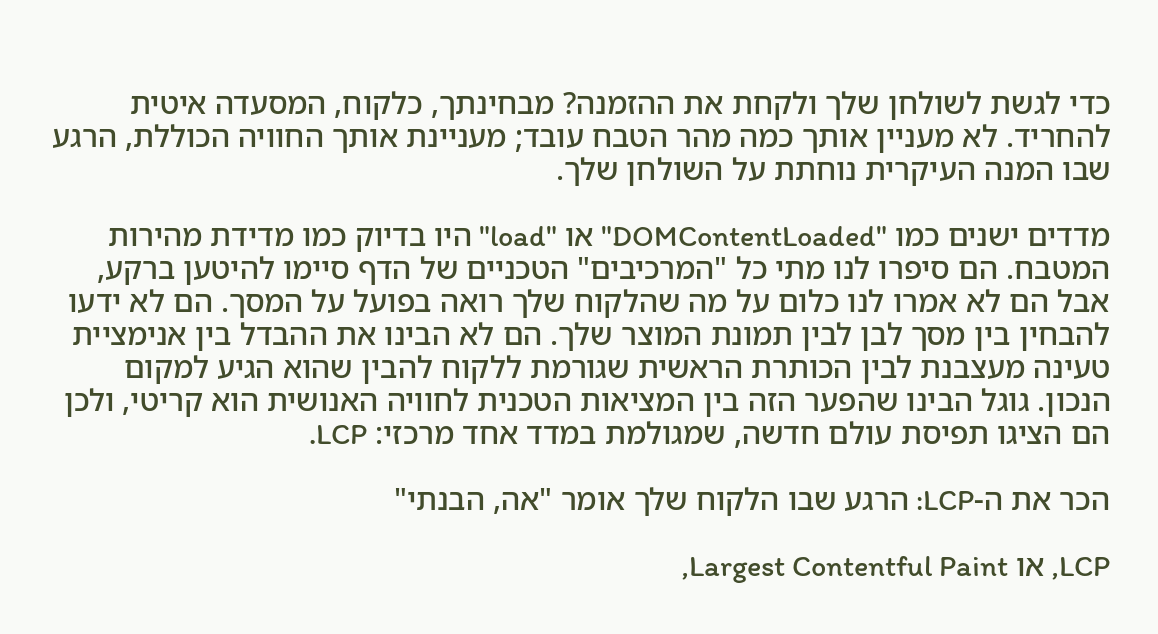כדי לגשת לשולחן שלך ולקחת את ההזמנה? מבחינתך, כלקוח, המסעדה איטית להחריד. לא מעניין אותך כמה מהר הטבח עובד; מעניינת אותך החוויה הכוללת, הרגע שבו המנה העיקרית נוחתת על השולחן שלך.

מדדים ישנים כמו "DOMContentLoaded" או "load" היו בדיוק כמו מדידת מהירות המטבח. הם סיפרו לנו מתי כל "המרכיבים" הטכניים של הדף סיימו להיטען ברקע, אבל הם לא אמרו לנו כלום על מה שהלקוח שלך רואה בפועל על המסך. הם לא ידעו להבחין בין מסך לבן לבין תמונת המוצר שלך. הם לא הבינו את ההבדל בין אנימציית טעינה מעצבנת לבין הכותרת הראשית שגורמת ללקוח להבין שהוא הגיע למקום הנכון. גוגל הבינו שהפער הזה בין המציאות הטכנית לחוויה האנושית הוא קריטי, ולכן הם הציגו תפיסת עולם חדשה, שמגולמת במדד אחד מרכזי: LCP.

הכר את ה-LCP: הרגע שבו הלקוח שלך אומר "אה, הבנתי"

LCP, או Largest Contentful Paint,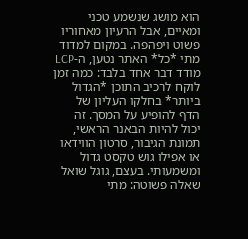הוא מושג שנשמע טכני ומאיים, אבל הרעיון מאחוריו פשוט ויפהפה. במקום למדוד מתי *כל* האתר נטען, ה-LCP מודד דבר אחד בלבד: כמה זמן לוקח לרכיב התוכן *הגדול ביותר* בחלקו העליון של הדף להופיע על המסך. זה יכול להיות הבאנר הראשי, תמונת הגיבור, סרטון הווידאו או אפילו גוש טקסט גדול ומשמעותי. בעצם, גוגל שואל שאלה פשוטה: מתי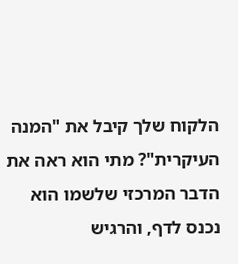הלקוח שלך קיבל את "המנה העיקרית"? מתי הוא ראה את הדבר המרכזי שלשמו הוא נכנס לדף, והרגיש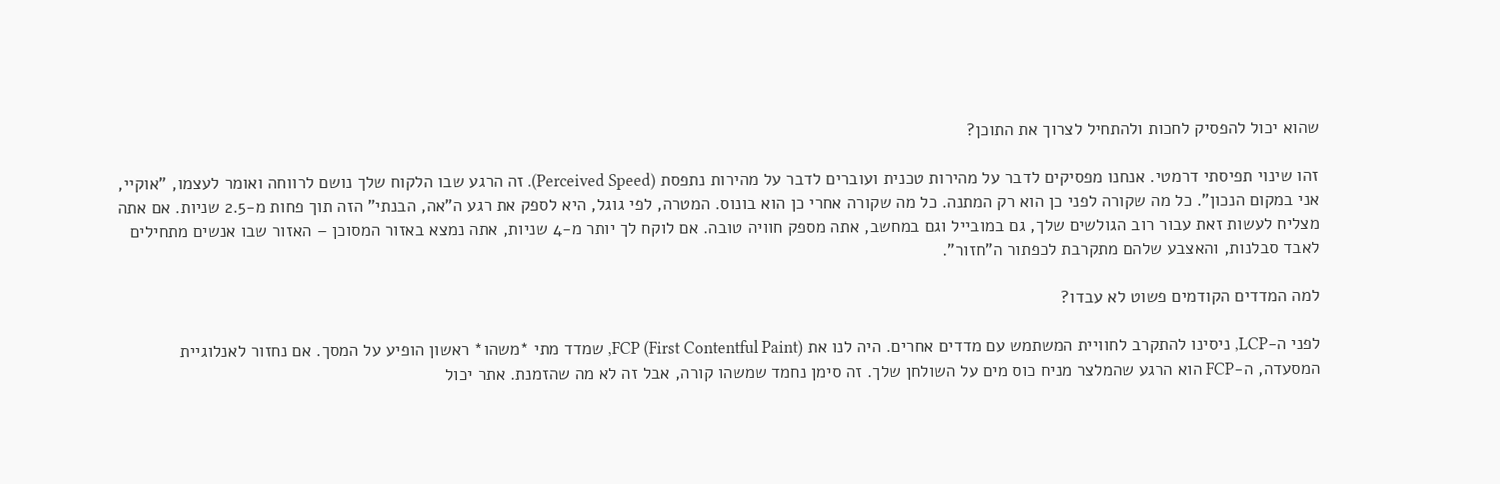שהוא יכול להפסיק לחכות ולהתחיל לצרוך את התוכן?

זהו שינוי תפיסתי דרמטי. אנחנו מפסיקים לדבר על מהירות טכנית ועוברים לדבר על מהירות נתפסת (Perceived Speed). זה הרגע שבו הלקוח שלך נושם לרווחה ואומר לעצמו, "אוקיי, אני במקום הנכון". כל מה שקורה לפני כן הוא רק המתנה. כל מה שקורה אחרי כן הוא בונוס. המטרה, לפי גוגל, היא לספק את רגע ה"אה, הבנתי" הזה תוך פחות מ-2.5 שניות. אם אתה מצליח לעשות זאת עבור רוב הגולשים שלך, גם במובייל וגם במחשב, אתה מספק חוויה טובה. אם לוקח לך יותר מ-4 שניות, אתה נמצא באזור המסוכן – האזור שבו אנשים מתחילים לאבד סבלנות, והאצבע שלהם מתקרבת לכפתור ה"חזור".

למה המדדים הקודמים פשוט לא עבדו?

לפני ה-LCP, ניסינו להתקרב לחוויית המשתמש עם מדדים אחרים. היה לנו את FCP (First Contentful Paint), שמדד מתי *משהו* ראשון הופיע על המסך. אם נחזור לאנלוגיית המסעדה, ה-FCP הוא הרגע שהמלצר מניח כוס מים על השולחן שלך. זה סימן נחמד שמשהו קורה, אבל זה לא מה שהזמנת. אתר יכול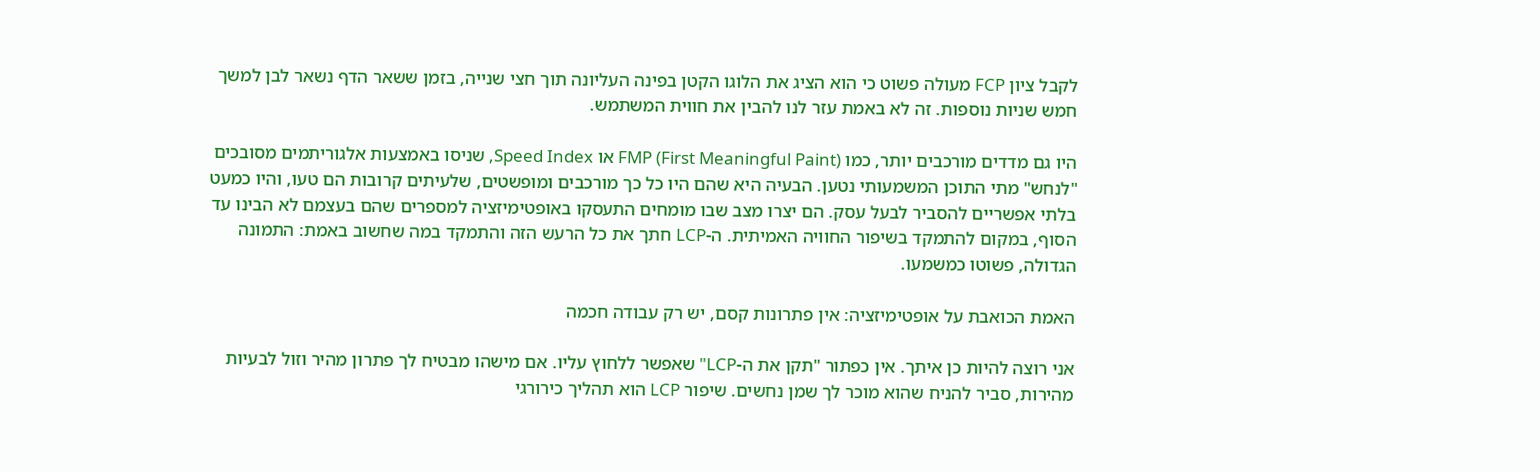לקבל ציון FCP מעולה פשוט כי הוא הציג את הלוגו הקטן בפינה העליונה תוך חצי שנייה, בזמן ששאר הדף נשאר לבן למשך חמש שניות נוספות. זה לא באמת עזר לנו להבין את חווית המשתמש.

היו גם מדדים מורכבים יותר, כמו FMP (First Meaningful Paint) או Speed Index, שניסו באמצעות אלגוריתמים מסובכים "לנחש" מתי התוכן המשמעותי נטען. הבעיה היא שהם היו כל כך מורכבים ומופשטים, שלעיתים קרובות הם טעו, והיו כמעט בלתי אפשריים להסביר לבעל עסק. הם יצרו מצב שבו מומחים התעסקו באופטימיזציה למספרים שהם בעצמם לא הבינו עד הסוף, במקום להתמקד בשיפור החוויה האמיתית. ה-LCP חתך את כל הרעש הזה והתמקד במה שחשוב באמת: התמונה הגדולה, פשוטו כמשמעו.

האמת הכואבת על אופטימיזציה: אין פתרונות קסם, יש רק עבודה חכמה

אני רוצה להיות כן איתך. אין כפתור "תקן את ה-LCP" שאפשר ללחוץ עליו. אם מישהו מבטיח לך פתרון מהיר וזול לבעיות מהירות, סביר להניח שהוא מוכר לך שמן נחשים. שיפור LCP הוא תהליך כירורגי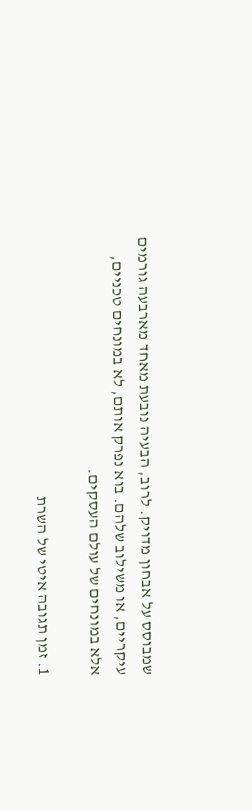שמבוסס על אבחון מדויק. לרוב, הבעיה נובעת מאחד מארבעה גורמים עיקריים, או משילוב שלהם. בוא נפרק אותם, לא במונחים טכניים, אלא במונחים של עולם העסקים.

1. זמן תגובה איטי של השרת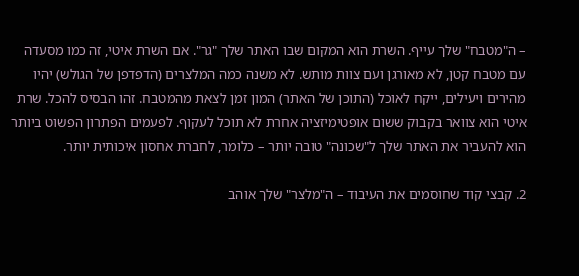– ה"מטבח" שלך עייף. השרת הוא המקום שבו האתר שלך "גר". אם השרת איטי, זה כמו מסעדה עם מטבח קטן, לא מאורגן ועם צוות מותש. לא משנה כמה המלצרים (הדפדפן של הגולש) יהיו מהירים ויעילים, ייקח לאוכל (התוכן של האתר) המון זמן לצאת מהמטבח. זהו הבסיס להכל. שרת איטי הוא צוואר בקבוק ששום אופטימיזציה אחרת לא תוכל לעקוף. לפעמים הפתרון הפשוט ביותר הוא להעביר את האתר שלך ל"שכונה" טובה יותר – כלומר, לחברת אחסון איכותית יותר.

2. קבצי קוד שחוסמים את העיבוד – ה"מלצר" שלך אוהב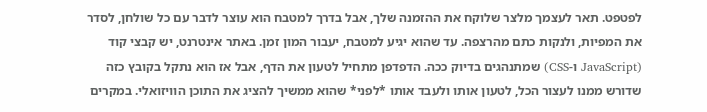לפטפט. תאר לעצמך מלצר שלוקח את ההזמנה שלך, אבל בדרך למטבח הוא עוצר לדבר עם כל שולחן, לסדר את המפיות, ולנקות כתם מהרצפה. עד שהוא יגיע למטבח, יעבור המון זמן. באתר אינטרנט, יש קבצי קוד (JavaScript ו-CSS) שמתנהגים בדיוק ככה. הדפדפן מתחיל לטעון את הדף, אבל אז הוא נתקל בקובץ כזה שדורש ממנו לעצור הכל, לטעון אותו ולעבד אותו *לפני* שהוא ממשיך להציג את התוכן הוויזואלי. במקרים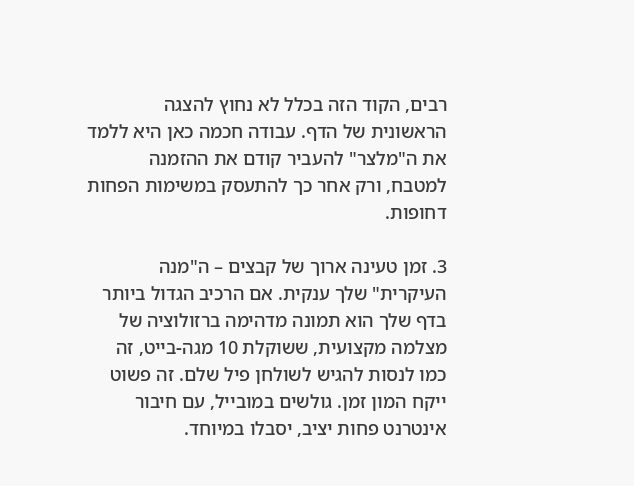רבים, הקוד הזה בכלל לא נחוץ להצגה הראשונית של הדף. עבודה חכמה כאן היא ללמד את ה"מלצר" להעביר קודם את ההזמנה למטבח, ורק אחר כך להתעסק במשימות הפחות דחופות.

3. זמן טעינה ארוך של קבצים – ה"מנה העיקרית" שלך ענקית. אם הרכיב הגדול ביותר בדף שלך הוא תמונה מדהימה ברזולוציה של מצלמה מקצועית, ששוקלת 10 מגה-בייט, זה כמו לנסות להגיש לשולחן פיל שלם. זה פשוט ייקח המון זמן. גולשים במובייל, עם חיבור אינטרנט פחות יציב, יסבלו במיוחד.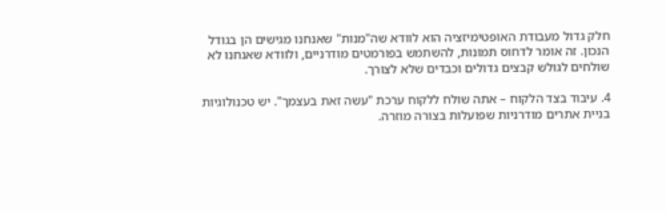חלק גדול מעבודת האופטימיזציה הוא לוודא שה"מנות" שאנחנו מגישים הן בגודל הנכון. זה אומר לדחוס תמונות, להשתמש בפורמטים מודרניים, ולוודא שאנחנו לא שולחים לגולש קבצים גדולים וכבדים שלא לצורך.

4. עיבוד בצד הלקוח – אתה שולח ללקוח ערכת "עשה זאת בעצמך". יש טכנולוגיות בניית אתרים מודרניות שפועלות בצורה מוזרה.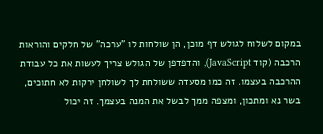במקום לשלוח לגולש דף מוכן, הן שולחות לו "ערכה" של חלקים והוראות הרכבה (קוד JavaScript), והדפדפן של הגולש צריך לעשות את כל עבודת ההרכבה בעצמו. זה כמו מסעדה ששולחת לך לשולחן ירקות לא חתוכים, בשר נא ומתכון, ומצפה ממך לבשל את המנה בעצמך. זה יכול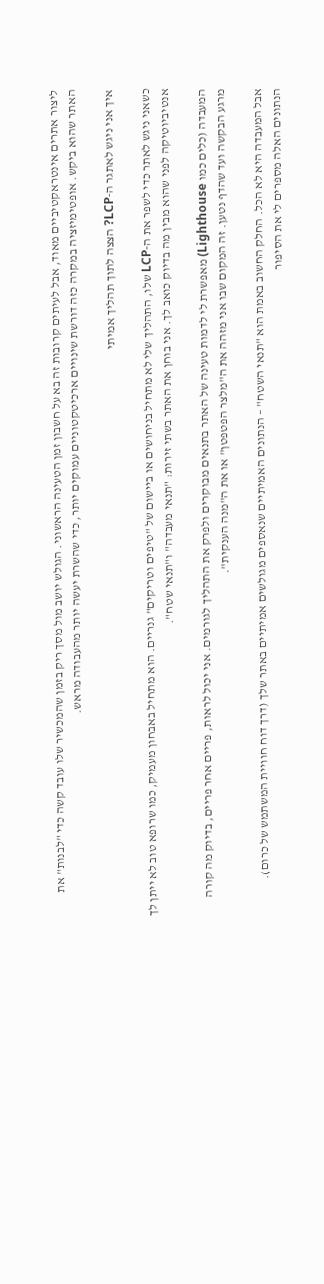ליצור אתרים אינטראקטיביים מאוד, אבל לעיתים קרובות זה בא על חשבון זמן הטעינה הראשוני. הגולש יושב מול מסך ריק בזמן שהמכשיר שלו עובד קשה כדי "לבנות" את האתר שהוא ביקש. אופטימיזציה במקרה כזה דורשת שינויים ארכיטקטוניים עמוקים יותר, כדי שהשרת יעשה יותר מהעבודה מראש.

איך אני ניגש לאתגר ה-LCP? הצצה לתוך תהליך אמיתי

כשאני ניגש לאתר כדי לשפר את ה-LCP שלו, התהליך שלי לא מתחיל בניחושים או ביישום של "טיפים וטריקים" גנריים. הוא מתחיל באבחון מעמיק, כמו שרופא טוב לא ייתן לך אנטיביוטיקה לפני שהוא מבין מה בדיוק כואב לך. אני בוחן את האתר בשתי זירות: "תנאי מעבדה" ו"תנאי שטח".

המעבדה (כלים כמו Lighthouse) מאפשרת לי לדמות טעינה של האתר בתנאים מבוקרים ולפרק את התהליך לגורמים. אני יכול לראות, פריים אחר פריים, בדיוק מה קורה מרגע הבקשה ועד שהדף נטען. זה המקום שבו אני מזהה את ה"מלצר הפטפטן" או את ה"מנה הענקית".

אבל המעבדה היא לא הכל. החלק החשוב באמת הוא "תנאי השטח" – הנתונים האמיתיים שנאספים מגולשים אמיתיים באתר שלך (דרך דוח חוויית המשתמש של כרום). הנתונים האלה מספרים לי את הסיפור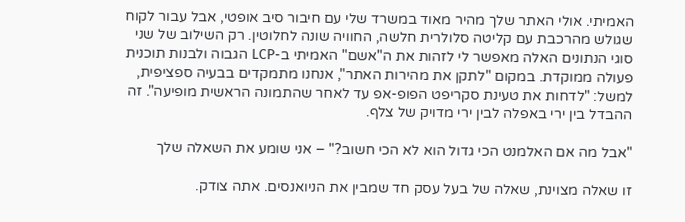האמיתי. אולי האתר שלך מהיר מאוד במשרד שלי עם חיבור סיב אופטי, אבל עבור לקוח שגולש מהרכבת עם קליטה סלולרית חלשה, החוויה שונה לחלוטין. רק השילוב של שני סוגי הנתונים האלה מאפשר לי לזהות את ה"אשם" האמיתי ב-LCP הגבוה ולבנות תוכנית פעולה ממוקדת. במקום "לתקן את מהירות האתר", אנחנו מתמקדים בבעיה ספציפית, למשל: "לדחות את טעינת סקריפט הפופ-אפ עד לאחר שהתמונה הראשית מופיעה". זה ההבדל בין ירי באפלה לבין ירי מדויק של צלף.

"אבל מה אם האלמנט הכי גדול הוא לא הכי חשוב?" – אני שומע את השאלה שלך

זו שאלה מצוינת, שאלה של בעל עסק חד שמבין את הניואנסים. אתה צודק.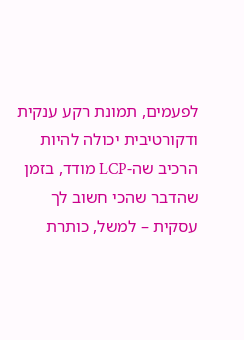לפעמים, תמונת רקע ענקית ודקורטיבית יכולה להיות הרכיב שה-LCP מודד, בזמן שהדבר שהכי חשוב לך עסקית – למשל, כותרת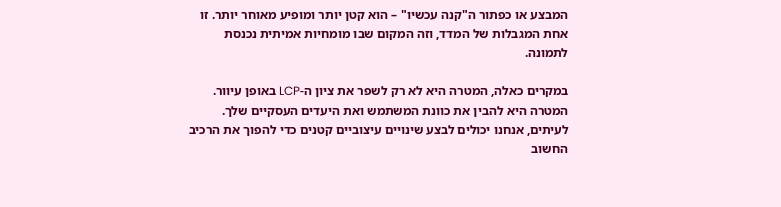המבצע או כפתור ה"קנה עכשיו" – הוא קטן יותר ומופיע מאוחר יותר. זו אחת המגבלות של המדד, וזה המקום שבו מומחיות אמיתית נכנסת לתמונה.

במקרים כאלה, המטרה היא לא רק לשפר את ציון ה-LCP באופן עיוור. המטרה היא להבין את כוונת המשתמש ואת היעדים העסקיים שלך. לעיתים, אנחנו יכולים לבצע שינויים עיצוביים קטנים כדי להפוך את הרכיב החשוב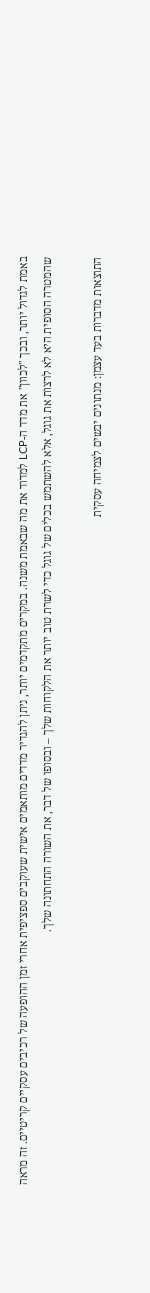באמת לגדול יותר, ובכך "לכוון" את מדד ה-LCP למדוד את מה שבאמת משנה. במקרים מתקדמים יותר, ניתן להגדיר מדדים מותאמים אישית שעוקבים ספציפית אחרי זמן ההופעה של רכיבים עסקיים קריטיים. זה מראה שהמטרה הסופית היא לא לרצות את גוגל, אלא להשתמש בכלים של גוגל כדי לשרת טוב יותר את הלקוחות שלך – ובסופו של דבר, את השורה התחתונה שלך.

התוצאות מדברות בעד עצמן: מנתונים יבשים לצמיחה עסקית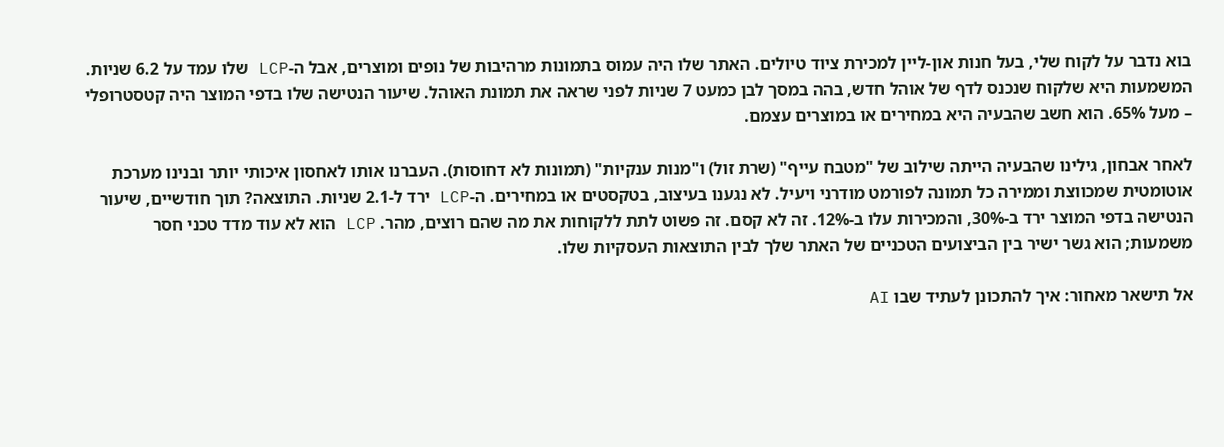בוא נדבר על לקוח שלי, בעל חנות און-ליין למכירת ציוד טיולים. האתר שלו היה עמוס בתמונות מרהיבות של נופים ומוצרים, אבל ה-LCP שלו עמד על 6.2 שניות. המשמעות היא שלקוח שנכנס לדף של אוהל חדש, בהה במסך לבן כמעט 7 שניות לפני שראה את תמונת האוהל. שיעור הנטישה שלו בדפי המוצר היה קטסטרופלי – מעל 65%. הוא חשב שהבעיה היא במחירים או במוצרים עצמם.

לאחר אבחון, גילינו שהבעיה הייתה שילוב של "מטבח עייף" (שרת זול) ו"מנות ענקיות" (תמונות לא דחוסות). העברנו אותו לאחסון איכותי יותר ובנינו מערכת אוטומטית שמכווצת וממירה כל תמונה לפורמט מודרני ויעיל. לא נגענו בעיצוב, בטקסטים או במחירים. ה-LCP ירד ל-2.1 שניות. התוצאה? תוך חודשיים, שיעור הנטישה בדפי המוצר ירד ב-30%, והמכירות עלו ב-12%. זה לא קסם. זה פשוט לתת ללקוחות את מה שהם רוצים, מהר. LCP הוא לא עוד מדד טכני חסר משמעות; הוא גשר ישיר בין הביצועים הטכניים של האתר שלך לבין התוצאות העסקיות שלו.

אל תישאר מאחור: איך להתכונן לעתיד שבו AI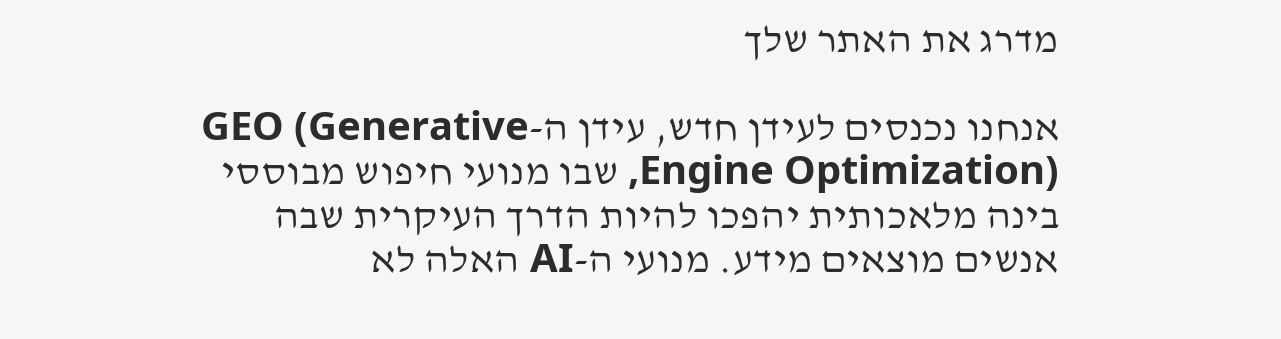מדרג את האתר שלך

אנחנו נכנסים לעידן חדש, עידן ה-GEO (Generative Engine Optimization), שבו מנועי חיפוש מבוססי בינה מלאכותית יהפכו להיות הדרך העיקרית שבה אנשים מוצאים מידע. מנועי ה-AI האלה לא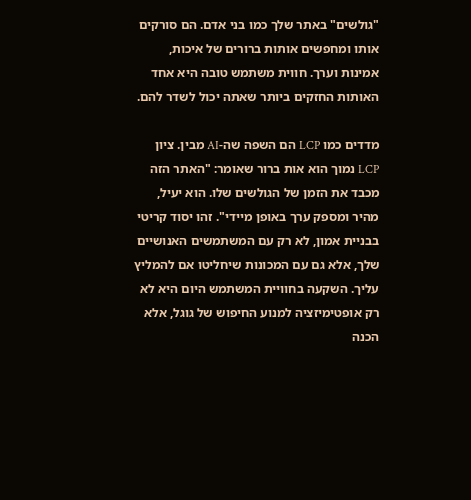"גולשים" באתר שלך כמו בני אדם. הם סורקים אותו ומחפשים אותות ברורים של איכות, אמינות וערך. חווית משתמש טובה היא אחד האותות החזקים ביותר שאתה יכול לשדר להם.

מדדים כמו LCP הם השפה שה-AI מבין. ציון LCP נמוך הוא אות ברור שאומר: "האתר הזה מכבד את הזמן של הגולשים שלו. הוא יעיל, מהיר ומספק ערך באופן מיידי". זהו יסוד קריטי בבניית אמון, לא רק עם המשתמשים האנושיים שלך, אלא גם עם המכונות שיחליטו אם להמליץ עליך. השקעה בחוויית המשתמש היום היא לא רק אופטימיזציה למנוע החיפוש של גוגל, אלא הכנה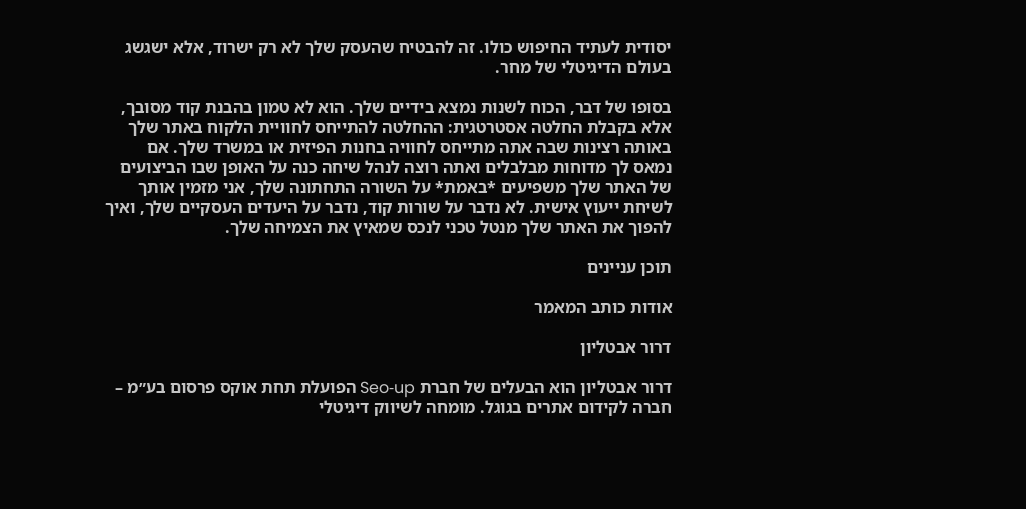יסודית לעתיד החיפוש כולו. זה להבטיח שהעסק שלך לא רק ישרוד, אלא ישגשג בעולם הדיגיטלי של מחר.

בסופו של דבר, הכוח לשנות נמצא בידיים שלך. הוא לא טמון בהבנת קוד מסובך, אלא בקבלת החלטה אסטרטגית: ההחלטה להתייחס לחוויית הלקוח באתר שלך באותה רצינות שבה אתה מתייחס לחוויה בחנות הפיזית או במשרד שלך. אם נמאס לך מדוחות מבלבלים ואתה רוצה לנהל שיחה כנה על האופן שבו הביצועים של האתר שלך משפיעים *באמת* על השורה התחתונה שלך, אני מזמין אותך לשיחת ייעוץ אישית. לא נדבר על שורות קוד, נדבר על היעדים העסקיים שלך, ואיך להפוך את האתר שלך מנטל טכני לנכס שמאיץ את הצמיחה שלך.

תוכן עניינים

אודות כותב המאמר

דרור אבטליון

דרור אבטליון הוא הבעלים של חברת Seo‑up הפועלת תחת אוקס פרסום בע״מ – חברה לקידום אתרים בגוגל. מומחה לשיווק דיגיטלי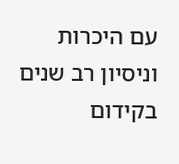עם היכרות וניסיון רב שנים בקידום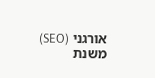אורגני (SEO) משנת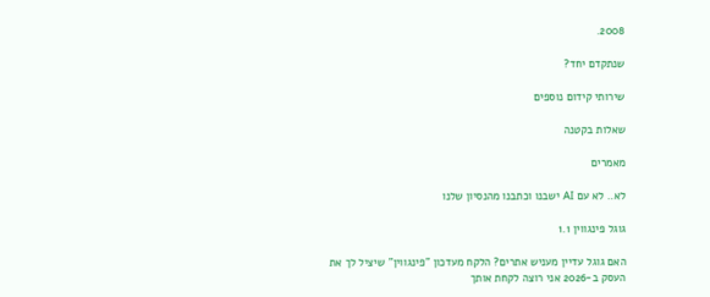2008.

שנתקדם יחד?

שירותי קידום נוספים

שאלות בקטנה

מאמרים

לא.. לא עם AI ישבנו וכתבנו מהנסיון שלנו

גוגל פינגווין 1.1

האם גוגל עדיין מעניש אתרים? הלקח מעדכון "פינגווין" שיציל לך את העסק ב-2026 אני רוצה לקחת אותך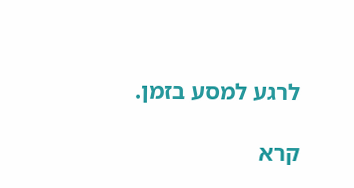לרגע למסע בזמן.

קרא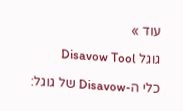עוד »

גוגל Disavow Tool

כלי ה-Disavow של גוגל: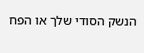הנשק הסודי שלך או הפח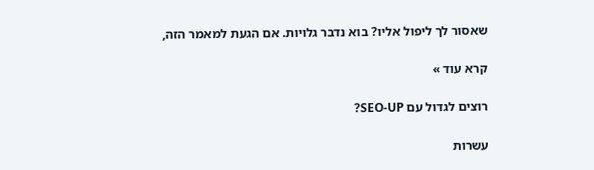שאסור לך ליפול אליו? בוא נדבר גלויות. אם הגעת למאמר הזה,

קרא עוד »

רוצים לגדול עם SEO-UP?

עשרות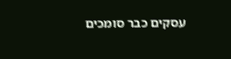עסקים כבר סומכים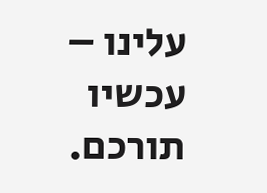עלינו – עכשיו תורכם.